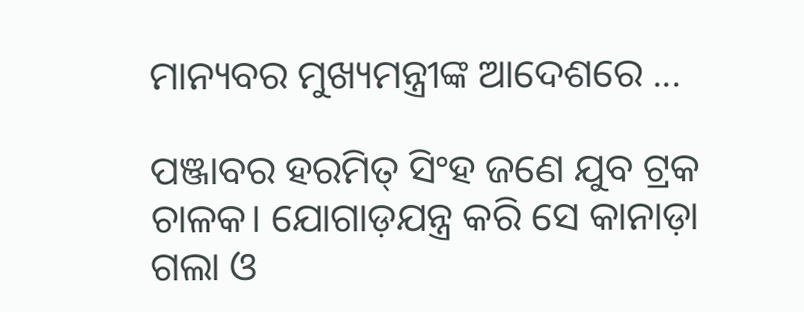ମାନ୍ୟବର ମୁଖ୍ୟମନ୍ତ୍ରୀଙ୍କ ଆଦେଶରେ ...

ପଞ୍ଜାବର ହରମିତ୍ ସିଂହ ଜଣେ ଯୁବ ଟ୍ରକ ଚାଳକ। ଯୋଗାଡ଼ଯନ୍ତ୍ର କରି ସେ କାନାଡ଼ା ଗଲା ଓ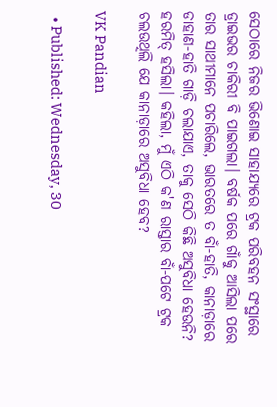ସେଠାରେ ନିଜର ଭିଣୋଇ ସାହାଯ୍ୟରେ ଟ୍ରକ ପରିବହନ ସଂସ୍ଥାରେ ଡ୍ରାଇଭର ଚାକିରୀ ବି ପାଇଗଲା। ବର୍ଷକ ପରେ ଗାଁକୁ ଆସିଲା ପରେ ତାର ସାଥୀମାନେ ପଚାରିଲେ, ଭାରତରେ ତ ବାଁ-ହାତି, କାନାଡ଼ାରେ ଡାହାଣ-ହାତି ଗାଡ଼ି ଚଲାଯାଏ, ତାକୁ ସେଠି କିଛି ଅସୁବିଧା ହେଉନି? ହରମିତ୍ ହସିଲା। କହିଲା, ମୁଁ ଏଠି କ'ଣ ରାସ୍ତାର ବାଁ-ପଟେ ଟ୍ରକ ଚଲଉଥିଲି ଯେ କାନାଡ଼ାରେ ଅସୁବିଧା ହେବ?

VK Pandian

  • Published: Wednesday, 30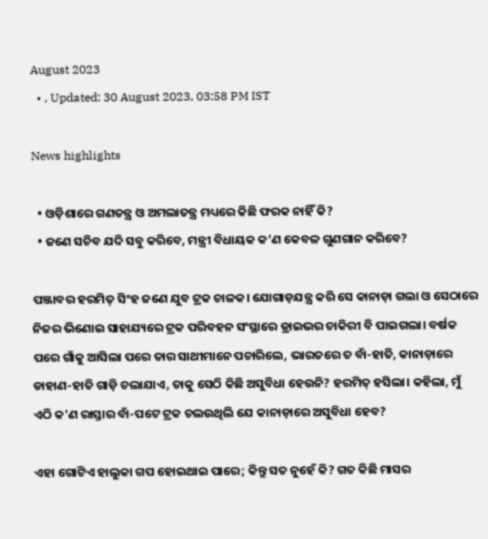August 2023
  • , Updated: 30 August 2023, 03:58 PM IST

News highlights

  • ଓଡ଼ିଶାରେ ଗଣତନ୍ତ୍ର ଓ ଅମଲାତନ୍ତ୍ର ମଧ୍ୟରେ କିଛି ଫରକ ନାହିଁ କି?
  • ଜଣେ ସଚିବ ଯଦି ସବୁ କରିବେ, ମନ୍ତ୍ରୀ ବିଧାୟକ କ’ଣ କେବଳ ଗୁଣଗାନ କରିବେ?

ପଞ୍ଜାବର ହରମିତ୍ ସିଂହ ଜଣେ ଯୁବ ଟ୍ରକ ଚାଳକ। ଯୋଗାଡ଼ଯନ୍ତ୍ର କରି ସେ କାନାଡ଼ା ଗଲା ଓ ସେଠାରେ ନିଜର ଭିଣୋଇ ସାହାଯ୍ୟରେ ଟ୍ରକ ପରିବହନ ସଂସ୍ଥାରେ ଡ୍ରାଇଭର ଚାକିରୀ ବି ପାଇଗଲା। ବର୍ଷକ ପରେ ଗାଁକୁ ଆସିଲା ପରେ ତାର ସାଥୀମାନେ ପଚାରିଲେ, ଭାରତରେ ତ ବାଁ-ହାତି, କାନାଡ଼ାରେ ଡାହାଣ-ହାତି ଗାଡ଼ି ଚଲାଯାଏ, ତାକୁ ସେଠି କିଛି ଅସୁବିଧା ହେଉନି? ହରମିତ୍ ହସିଲା। କହିଲା, ମୁଁ ଏଠି କ'ଣ ରାସ୍ତାର ବାଁ-ପଟେ ଟ୍ରକ ଚଲଉଥିଲି ଯେ କାନାଡ଼ାରେ ଅସୁବିଧା ହେବ?

ଏହା ଗୋଟିଏ ହାଲୁକା ଗପ ହୋଇଥାଇ ପାରେ; କିନ୍ତୁ ସତ ନୁହେଁ କି? ଗତ କିଛି ମାସର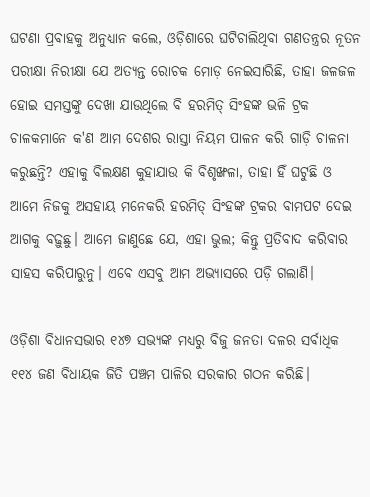ଘଟଣା ପ୍ରବାହକୁ ଅନୁଧ୍ୟାନ କଲେ, ଓଡ଼ିଶାରେ ଘଟିଚାଲିଥିବା ଗଣତନ୍ତ୍ରର ନୂତନ ପରୀକ୍ଷା ନିରୀକ୍ଷା ଯେ ଅତ୍ୟନ୍ତ ରୋଚକ ମୋଡ଼ ନେଇସାରିଛି, ତାହା ଜଳଜଳ ହୋଇ ସମସ୍ତଙ୍କୁ ଦେଖା ଯାଉଥିଲେ ବି ହରମିତ୍ ସିଂହଙ୍କ ଭଳି ଟ୍ରକ ଚାଳକମାନେ କ'ଣ ଆମ ଦେଶର ରାସ୍ତା ନିୟମ ପାଳନ କରି ଗାଡ଼ି ଚାଳନା କରୁଛନ୍ତି? ଏହାକୁ ବିଲକ୍ଷଣ କୁହାଯାଉ କି ବିଶୃଙ୍ଖଳା, ତାହା ହିଁ ଘଟୁଛି ଓ ଆମେ ନିଜକୁ ଅସହାୟ ମନେକରି ହରମିତ୍ ସିଂହଙ୍କ ଟ୍ରକର ବାମପଟ ଦେଇ ଆଗକୁ ବଢ଼ୁଛୁ। ଆମେ ଜାଣୁଛେ ଯେ, ଏହା ଭୁଲ; କିନ୍ତୁ ପ୍ରତିବାଦ କରିବାର ସାହସ କରିପାରୁନୁ। ଏବେ ଏସବୁ ଆମ ଅଭ୍ୟାସରେ ପଡ଼ି ଗଲାଣି।

ଓଡ଼ିଶା ବିଧାନସଭାର ୧୪୭ ସଭ୍ୟଙ୍କ ମଧ୍ୟରୁ ବିଜୁ ଜନତା ଦଳର ସର୍ବାଧିକ ୧୧୪ ଜଣ ବିଧାୟକ ଜିତି ପଞ୍ଚମ ପାଳିର ସରକାର ଗଠନ କରିଛି।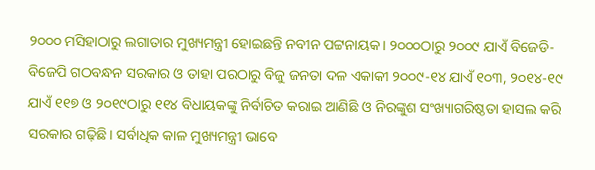୨୦୦୦ ମସିହାଠାରୁ ଲଗାତାର ମୁଖ୍ୟମନ୍ତ୍ରୀ ହୋଇଛନ୍ତି ନବୀନ ପଟ୍ଟନାୟକ। ୨୦୦୦ଠାରୁ ୨୦୦୯ ଯାଏଁ ବିଜେଡି-ବିଜେପି ଗଠବନ୍ଧନ ସରକାର ଓ ତାହା ପରଠାରୁ ବିଜୁ ଜନତା ଦଳ ଏକାକୀ ୨୦୦୯-୧୪ ଯାଏଁ ୧୦୩, ୨୦୧୪-୧୯ ଯାଏଁ ୧୧୭ ଓ ୨୦୧୯ଠାରୁ ୧୧୪ ବିଧାୟକଙ୍କୁ ନିର୍ବାଚିତ କରାଇ ଆଣିଛି ଓ ନିରଙ୍କୁଶ ସଂଖ୍ୟାଗରିଷ୍ଠତା ହାସଲ କରି ସରକାର ଗଢ଼ିଛି। ସର୍ବାଧିକ କାଳ ମୁଖ୍ୟମନ୍ତ୍ରୀ ଭାବେ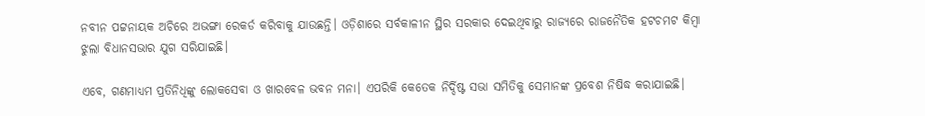ନବୀନ ପଟ୍ଟନାୟକ ଅଚିରେ ଅଭଙ୍ଗା ରେକର୍ଡ କରିବାକୁ ଯାଉଛନ୍ତି। ଓଡ଼ିଶାରେ ସର୍ବକାଳୀନ ସ୍ଥିର ସରକାର ଦେଇଥିବାରୁ ରାଜ୍ୟରେ ରାଜନୈତିକ ହଟଚମଟ କିମ୍ବା ଝୁଲା ବିଧାନସଭାର ଯୁଗ ସରିଯାଇଛି।

ଏବେ, ଗଣମାଧ୍ୟମ ପ୍ରତିନିଧିଙ୍କୁ ଲୋକସେବା ଓ ଖାରବେଳ ଭବନ ମନା। ଏପରିକି କେତେକ ନିର୍ଦ୍ଦିଷ୍ଟ ସଭା ସମିତିକୁ ସେମାନଙ୍କ ପ୍ରବେଶ ନିଷିଦ୍ଧ କରାଯାଇଛି।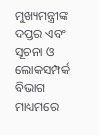ମୁଖ୍ୟମନ୍ତ୍ରୀଙ୍କ ଦପ୍ତର ଏବଂ ସୂଚନା ଓ ଲୋକସମ୍ପର୍କ ବିଭାଗ ମାଧ୍ୟମରେ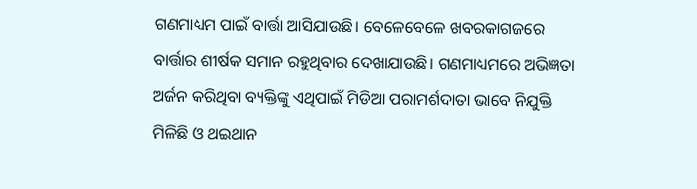ଗଣମାଧ୍ୟମ ପାଇଁ ବାର୍ତ୍ତା ଆସିଯାଉଛି। ବେଳେବେଳେ ଖବରକାଗଜରେ ବାର୍ତ୍ତାର ଶୀର୍ଷକ ସମାନ ରହୁଥିବାର ଦେଖାଯାଉଛି। ଗଣମାଧ୍ୟମରେ ଅଭିଜ୍ଞତା ଅର୍ଜନ କରିଥିବା ବ୍ୟକ୍ତିଙ୍କୁ ଏଥିପାଇଁ ମିଡିଆ ପରାମର୍ଶଦାତା ଭାବେ ନିଯୁକ୍ତି ମିଳିଛି ଓ ଥଇଥାନ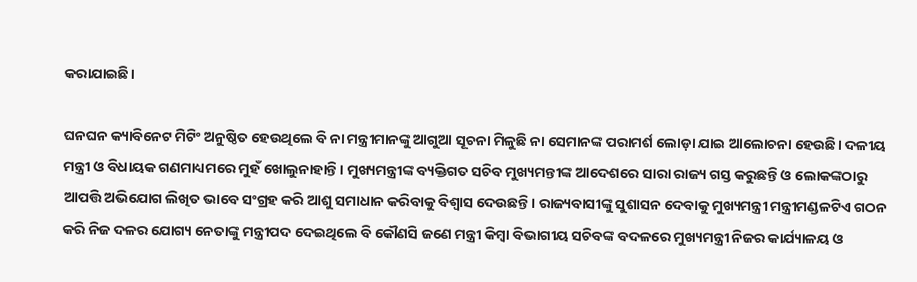କରାଯାଇଛି।

ଘନଘନ କ୍ୟାବିନେଟ ମିଟିଂ ଅନୁଷ୍ଠିତ ହେଉଥିଲେ ବି ନା ମନ୍ତ୍ରୀମାନଙ୍କୁ ଆଗୁଆ ସୂଚନା ମିଳୁଛି ନା ସେମାନଙ୍କ ପରାମର୍ଶ ଲୋଡ଼ା ଯାଇ ଆଲୋଚନା ହେଉଛି। ଦଳୀୟ ମନ୍ତ୍ରୀ ଓ ବିଧାୟକ ଗଣମାଧ୍ୟମରେ ମୁହଁ ଖୋଲୁନାହାନ୍ତି। ମୁଖ୍ୟମନ୍ତ୍ରୀଙ୍କ ବ୍ୟକ୍ତିଗତ ସଚିବ ମୁଖ୍ୟମନ୍ତୀଙ୍କ ଆଦେଶରେ ସାରା ରାଜ୍ୟ ଗସ୍ତ କରୁଛନ୍ତି ଓ ଲୋକଙ୍କଠାରୁ ଆପତ୍ତି ଅଭିଯୋଗ ଲିଖିତ ଭାବେ ସଂଗ୍ରହ କରି ଆଶୁ ସମାଧାନ କରିବାକୁ ବିଶ୍ୱାସ ଦେଉଛନ୍ତି। ରାଜ୍ୟବାସୀଙ୍କୁ ସୁଶାସନ ଦେବାକୁ ମୁଖ୍ୟମନ୍ତ୍ରୀ ମନ୍ତ୍ରୀମଣ୍ଡଳଟିଏ ଗଠନ କରି ନିଜ ଦଳର ଯୋଗ୍ୟ ନେତାଙ୍କୁ ମନ୍ତ୍ରୀପଦ ଦେଇଥିଲେ ବି କୌଣସି ଜଣେ ମନ୍ତ୍ରୀ କିମ୍ବା ବିଭାଗୀୟ ସଚିବଙ୍କ ବଦଳରେ ମୁଖ୍ୟମନ୍ତ୍ରୀ ନିଜର କାର୍ଯ୍ୟାଳୟ ଓ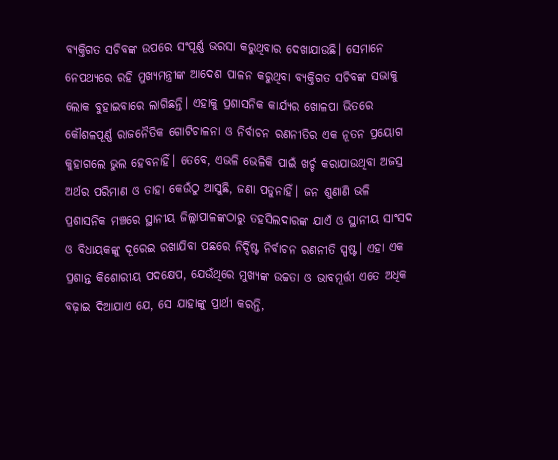ବ୍ୟକ୍ତିଗତ ସଚିବଙ୍କ ଉପରେ ସଂପୂର୍ଣ୍ଣ ଭରସା କରୁଥିବାର ଦେଖାଯାଉଛି। ସେମାନେ ନେପଥ୍ୟରେ ରହି ମୁଖ୍ୟମନ୍ତ୍ରୀଙ୍କ ଆଦେଶ ପାଳନ କରୁଥିବା ବ୍ୟକ୍ତିଗତ ସଚିବଙ୍କ ସଭାକୁ ଲୋକ ବୁହାଇବାରେ ଲାଗିଛନ୍ତି। ଏହାକୁ ପ୍ରଶାସନିକ କାର୍ଯ୍ୟର ଖୋଳପା ଭିତରେ କୌଶଳପୂର୍ଣ୍ଣ ରାଜନୈତିକ ଗୋଟିଚାଳନା ଓ ନିର୍ବାଚନ ରଣନୀତିର ଏକ ନୂତନ ପ୍ରୟୋଗ କୁହାଗଲେ ଭୁଲ ହେବନାହିଁ। ତେବେ, ଏଭଳି ଭେଳିକି ପାଇଁ ଖର୍ଚ୍ଚ କରାଯାଉଥିବା ଅଜସ୍ର ଅର୍ଥର ପରିମାଣ ଓ ତାହା କେଉଁଠୁ ଆସୁଛି, ଜଣା ପଡୁନାହିଁ। ଜନ ଶୁଣାଣି ଭଳି ପ୍ରଶାସନିକ ମଞ୍ଚରେ ସ୍ଥାନୀୟ ଜିଲ୍ଲାପାଳଙ୍କଠାରୁ ତହସିଲଦାରଙ୍କ ଯାଏଁ ଓ ସ୍ଥାନୀୟ ସାଂସଦ ଓ ବିଧାୟକଙ୍କୁ ଦୂରେଇ ରଖାଯିବା ପଛରେ ନିର୍ଦ୍ଦିଷ୍ଟ ନିର୍ବାଚନ ରଣନୀତି ସ୍ପଷ୍ଟ। ଏହା ଏକ ପ୍ରଶାନ୍ତ କିଶୋରୀୟ ପଦକ୍ଷେପ, ଯେଉଁଥିରେ ମୁଖ୍ୟଙ୍କ ଉଚ୍ଚତା ଓ ଭାବମୂର୍ତ୍ତୀ ଏତେ ଅଧିକ ବଢ଼ାଇ ଦିଆଯାଏ ଯେ, ସେ ଯାହାଙ୍କୁ ପ୍ରାର୍ଥୀ କରନ୍ତି,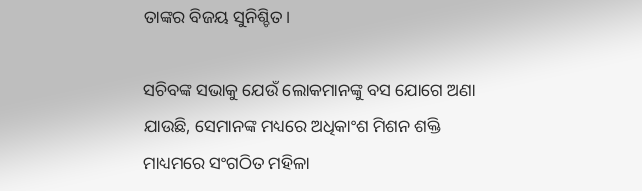ତାଙ୍କର ବିଜୟ ସୁନିଶ୍ଚିତ।

ସଚିବଙ୍କ ସଭାକୁ ଯେଉଁ ଲୋକମାନଙ୍କୁ ବସ ଯୋଗେ ଅଣା ଯାଉଛି, ସେମାନଙ୍କ ମଧ୍ୟରେ ଅଧିକାଂଶ ମିଶନ ଶକ୍ତି ମାଧ୍ୟମରେ ସଂଗଠିତ ମହିଳା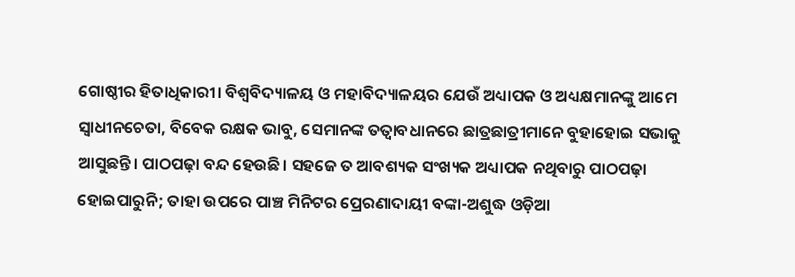ଗୋଷ୍ଠୀର ହିତାଧିକାରୀ। ବିଶ୍ୱବିଦ୍ୟାଳୟ ଓ ମହାବିଦ୍ୟାଳୟର ଯେଉଁ ଅଧ୍ୟାପକ ଓ ଅଧ୍ୟକ୍ଷମାନଙ୍କୁ ଆମେ ସ୍ୱାଧୀନଚେତା, ବିବେକ ରକ୍ଷକ ଭାବୁ, ସେମାନଙ୍କ ତତ୍ୱାବଧାନରେ ଛାତ୍ରଛାତ୍ରୀମାନେ ବୁହାହୋଇ ସଭାକୁ ଆସୁଛନ୍ତି। ପାଠପଢ଼ା ବନ୍ଦ ହେଉଛି। ସହଜେ ତ ଆବଶ୍ୟକ ସଂଖ୍ୟକ ଅଧ୍ୟାପକ ନଥିବାରୁ ପାଠପଢ଼ା ହୋଇପାରୁନି; ତାହା ଉପରେ ପାଞ୍ଚ ମିନିଟର ପ୍ରେରଣାଦାୟୀ ବଙ୍କା-ଅଶୁଦ୍ଧ ଓଡ଼ିଆ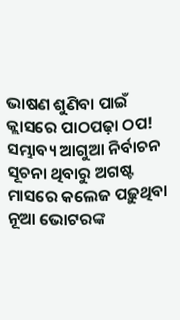ଭାଷଣ ଶୁଣିବା ପାଇଁ କ୍ଲାସରେ ପାଠପଢ଼ା ଠପ! ସମ୍ଭାବ୍ୟ ଆଗୁଆ ନିର୍ବାଚନ ସୂଚନା ଥିବାରୁ ଅଗଷ୍ଟ ମାସରେ କଲେଜ ପଢ଼ୁଥିବା ନୂଆ ଭୋଟରଙ୍କ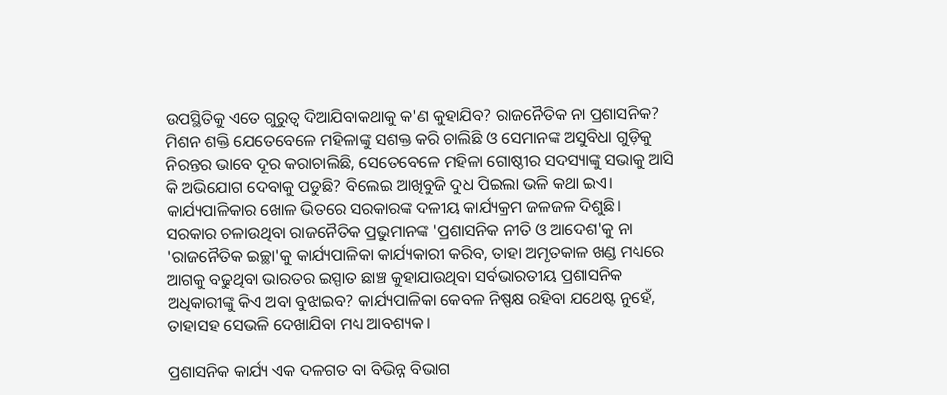ଉପସ୍ଥିତିକୁ ଏତେ ଗୁରୁତ୍ୱ ଦିଆଯିବାକଥାକୁ କ'ଣ କୁହାଯିବ? ରାଜନୈତିକ ନା ପ୍ରଶାସନିକ? ମିଶନ ଶକ୍ତି ଯେତେବେଳେ ମହିଳାଙ୍କୁ ସଶକ୍ତ କରି ଚାଲିଛି ଓ ସେମାନଙ୍କ ଅସୁବିଧା ଗୁଡ଼ିକୁ ନିରନ୍ତର ଭାବେ ଦୂର କରାଚାଲିଛି, ସେତେବେଳେ ମହିଳା ଗୋଷ୍ଠୀର ସଦସ୍ୟାଙ୍କୁ ସଭାକୁ ଆସି କି ଅଭିଯୋଗ ଦେବାକୁ ପଡୁଛି? ବିଲେଇ ଆଖିବୁଜି ଦୁଧ ପିଇଲା ଭଳି କଥା ଇଏ। କାର୍ଯ୍ୟପାଳିକାର ଖୋଳ ଭିତରେ ସରକାରଙ୍କ ଦଳୀୟ କାର୍ଯ୍ୟକ୍ରମ ଜଳଜଳ ଦିଶୁଛି। ସରକାର ଚଳାଉଥିବା ରାଜନୈତିକ ପ୍ରଭୁମାନଙ୍କ 'ପ୍ରଶାସନିକ ନୀତି ଓ ଆଦେଶ'କୁ ନା 'ରାଜନୈତିକ ଇଚ୍ଛା'କୁ କାର୍ଯ୍ୟପାଳିକା କାର୍ଯ୍ୟକାରୀ କରିବ, ତାହା ଅମୃତକାଳ ଖଣ୍ଡ ମଧ୍ୟରେ ଆଗକୁ ବଢୁଥିବା ଭାରତର ଇସ୍ପାତ ଛାଞ୍ଚ କୁହାଯାଉଥିବା ସର୍ବଭାରତୀୟ ପ୍ରଶାସନିକ ଅଧିକାରୀଙ୍କୁ କିଏ ଅବା ବୁଝାଇବ? କାର୍ଯ୍ୟପାଳିକା କେବଳ ନିଷ୍ପକ୍ଷ ରହିବା ଯଥେଷ୍ଟ ନୁହେଁ, ତାହାସହ ସେଭଳି ଦେଖାଯିବା ମଧ୍ୟ ଆବଶ୍ୟକ।

ପ୍ରଶାସନିକ କାର୍ଯ୍ୟ ଏକ ଦଳଗତ ବା ବିଭିନ୍ନ ବିଭାଗ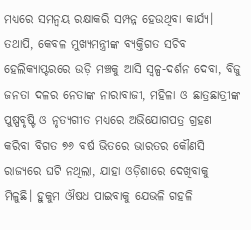ମଧ୍ୟରେ ସମନ୍ୱୟ ରକ୍ଷାକରି ସମ୍ପନ୍ନ ହେଉଥିବା କାର୍ଯ୍ୟ। ତଥାପି, କେବଳ ମୁଖ୍ୟମନ୍ତ୍ରୀଙ୍କ ବ୍ୟକ୍ତିଗତ ସଚିବ ହେଲିକ୍ୟାପ୍ଟରରେ ଉଡ଼ି ମଞ୍ଚକୁ ଆସି ସ୍ୱଳ୍ପ-ଦର୍ଶନ ଦେବା, ବିଜୁ ଜନତା ଦଳର ନେତାଙ୍କ ନାରାବାଜୀ, ମହିଳା ଓ ଛାତ୍ରଛାତ୍ରୀଙ୍କ ପୁଷ୍ପବୃଷ୍ଟି ଓ ନୃତ୍ୟଗୀତ ମଧ୍ୟରେ ଅଭିଯୋଗପତ୍ର ଗ୍ରହଣ କରିବା ବିଗତ ୭୬ ବର୍ଷ ଭିତରେ ଭାରତର କୌଣସି ରାଜ୍ୟରେ ଘଟି ନଥିଲା, ଯାହା ଓଡ଼ିଶାରେ ଦେଖିବାକୁ ମିଳୁଛି। ହୁକୁମ ଔଷଧ ପାଇବାକୁ ଯେଭଳି ଗହଳି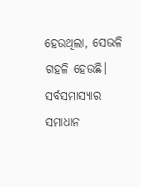ହେଉଥିଲା, ସେଭଳି ଗହଳି ହେଉଛି। ସର୍ବସମାସ୍ୟାର ସମାଧାନ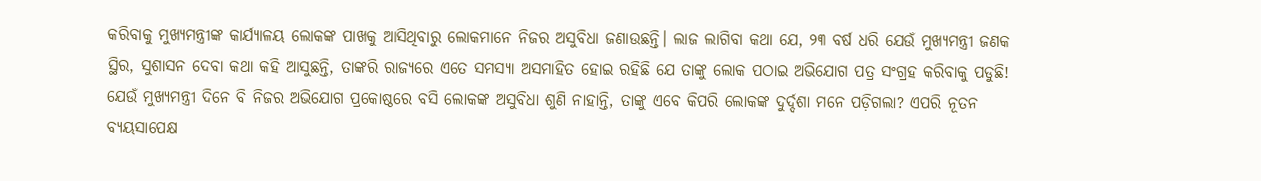କରିବାକୁ ମୁଖ୍ୟମନ୍ତ୍ରୀଙ୍କ କାର୍ଯ୍ୟାଳୟ ଲୋକଙ୍କ ପାଖକୁ ଆସିଥିବାରୁ ଲୋକମାନେ ନିଜର ଅସୁବିଧା ଜଣାଉଛନ୍ତି। ଲାଜ ଲାଗିବା କଥା ଯେ, ୨୩ ବର୍ଷ ଧରି ଯେଉଁ ମୁଖ୍ୟମନ୍ତ୍ରୀ ଜଣକ ସ୍ଥିର, ସୁଶାସନ ଦେବା କଥା କହି ଆସୁଛନ୍ତି, ତାଙ୍କରି ରାଜ୍ୟରେ ଏତେ ସମସ୍ୟା ଅସମାହିତ ହୋଇ ରହିଛି ଯେ ତାଙ୍କୁ ଲୋକ ପଠାଇ ଅଭିଯୋଗ ପତ୍ର ସଂଗ୍ରହ କରିବାକୁ ପଡୁଛି! ଯେଉଁ ମୁଖ୍ୟମନ୍ତ୍ରୀ ଦିନେ ବି ନିଜର ଅଭିଯୋଗ ପ୍ରକୋଷ୍ଠରେ ବସି ଲୋକଙ୍କ ଅସୁବିଧା ଶୁଣି ନାହାନ୍ତି, ତାଙ୍କୁ ଏବେ କିପରି ଲୋକଙ୍କ ଦୁର୍ଦ୍ଦଶା ମନେ ପଡ଼ିଗଲା? ଏପରି ନୂତନ ବ୍ୟୟସାପେକ୍ଷ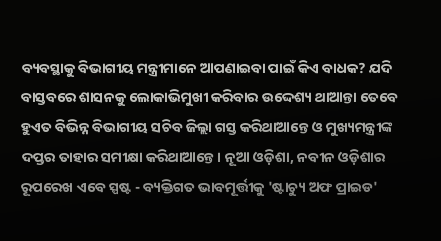ବ୍ୟବସ୍ଥାକୁ ବିଭାଗୀୟ ମନ୍ତ୍ରୀମାନେ ଆପଣାଇବା ପାଇଁ କିଏ ବାଧକ? ଯଦି ବାସ୍ତବରେ ଶାସନକୁ ଲୋକାଭିମୁଖୀ କରିବାର ଉଦ୍ଦେଶ୍ୟ ଥାଆନ୍ତା ତେବେ ହୁଏତ ବିଭିନ୍ନ ବିଭାଗୀୟ ସଚିବ ଜିଲ୍ଲା ଗସ୍ତ କରିଥାଆନ୍ତେ ଓ ମୁଖ୍ୟମନ୍ତ୍ରୀଙ୍କ ଦପ୍ତର ତାହାର ସମୀକ୍ଷା କରିଥାଆନ୍ତେ। ନୂଆ ଓଡ଼ିଶା, ନବୀନ ଓଡ଼ିଶାର ରୂପରେଖ ଏବେ ସ୍ପଷ୍ଟ - ବ୍ୟକ୍ତିଗତ ଭାବମୂର୍ତ୍ତୀକୁ 'ଷ୍ଟାଚ୍ୟୁ ଅଫ ପ୍ରାଇଡ'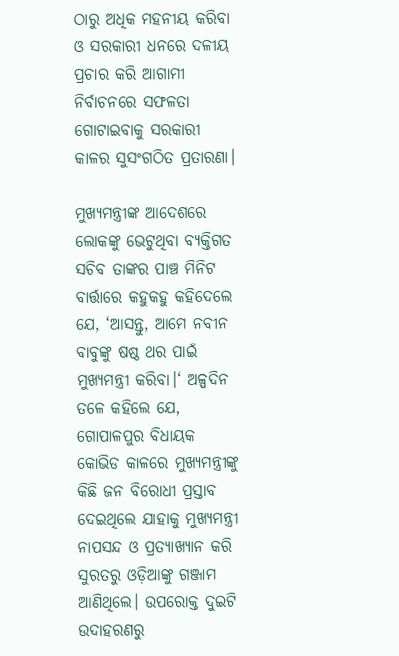ଠାରୁ ଅଧିକ ମହନୀୟ କରିବା ଓ ସରକାରୀ ଧନରେ ଦଳୀୟ ପ୍ରଚାର କରି ଆଗାମୀ ନିର୍ବାଚନରେ ସଫଳତା ଗୋଟାଇବାକୁ ସରକାରୀ କାଳର ସୁସଂଗଠିତ ପ୍ରତାରଣା।

ମୁଖ୍ୟମନ୍ତ୍ରୀଙ୍କ ଆଦେଶରେ ଲୋକଙ୍କୁ ଭେଟୁଥିବା ବ୍ୟକ୍ତିଗତ ସଚିବ ତାଙ୍କର ପାଞ୍ଚ ମିନିଟ ବାର୍ତ୍ତାରେ କହୁକହୁ କହିଦେଲେ ଯେ, ‘ଆସନ୍ତୁ, ଆମେ ନବୀନ ବାବୁଙ୍କୁ ଷଷ୍ଠ ଥର ପାଇଁ ମୁଖ୍ୟମନ୍ତ୍ରୀ କରିବା।‘ ଅଳ୍ପଦିନ ତଳେ କହିଲେ ଯେ, ଗୋପାଳପୁର ବିଧାୟକ କୋଭିଡ କାଳରେ ମୁଖ୍ୟମନ୍ତ୍ରୀଙ୍କୁ କିଛି ଜନ ବିରୋଧୀ ପ୍ରସ୍ତାବ ଦେଇଥିଲେ ଯାହାକୁ ମୁଖ୍ୟମନ୍ତ୍ରୀ ନାପସନ୍ଦ ଓ ପ୍ରତ୍ୟାଖ୍ୟାନ କରି ସୁରତରୁ ଓଡ଼ିଆଙ୍କୁ ଗଞ୍ଜାମ ଆଣିଥିଲେ। ଉପରୋକ୍ତ ଦୁଇଟି ଉଦାହରଣରୁ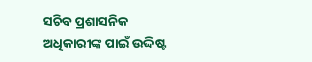ସଚିବ ପ୍ରଶାସନିକ ଅଧିକାରୀଙ୍କ ପାଇଁ ଉଦ୍ଦିଷ୍ଟ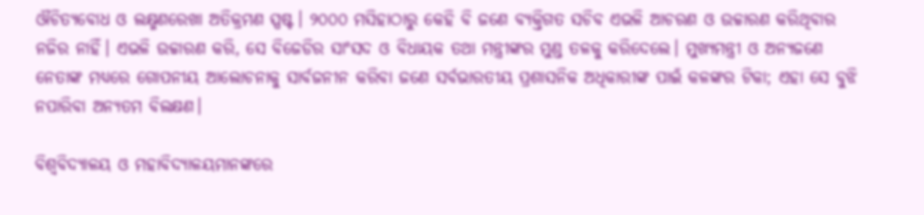ଔଚିତ୍ୟବୋଧ ଓ ଲକ୍ଷ୍ମଣରେଖା ଅତିକ୍ରମଣ ସ୍ପଷ୍ଟ। ୨୦୦୦ ମସିହାଠାରୁ କେହି ବି ଜଣେ ବ୍ୟକ୍ତିଗତ ସଚିବ ଏଭଳି ଆଚରଣ ଓ ଉଚ୍ଚାରଣ କରିଥିବାର ନଜିର ନାହିଁ। ଏଭଳି ଉଚ୍ଚାରଣ କରି, ସେ ବିଜେଡିର ସାଂସଦ ଓ ବିଧାୟକ ତଥା ମନ୍ତ୍ରୀଙ୍କର ମୁଣ୍ଡ ତଳକୁ କରିଦେଲେ। ମୁଖ୍ୟମନ୍ତ୍ରୀ ଓ ଅନ୍ୟଜଣେ ନେତାଙ୍କ ମଧ୍ୟରେ ଗୋପନୀୟ ଆଲୋଚନାକୁ ସାର୍ବଜନୀନ କରିବା ଜଣେ ସର୍ବଭାରତୀୟ ପ୍ରଶାସନିକ ଅଧିକାରୀଙ୍କ ପାଇଁ କଳଙ୍କର ଟିକା; ଏହା ସେ ବୁଝି ନପାରିବା ଅନ୍ୟତମ ବିଲକ୍ଷଣ।

ବିଶ୍ୱବିଦ୍ୟାଳୟ ଓ ମହାବିଦ୍ୟାଳୟମାନଙ୍କରେ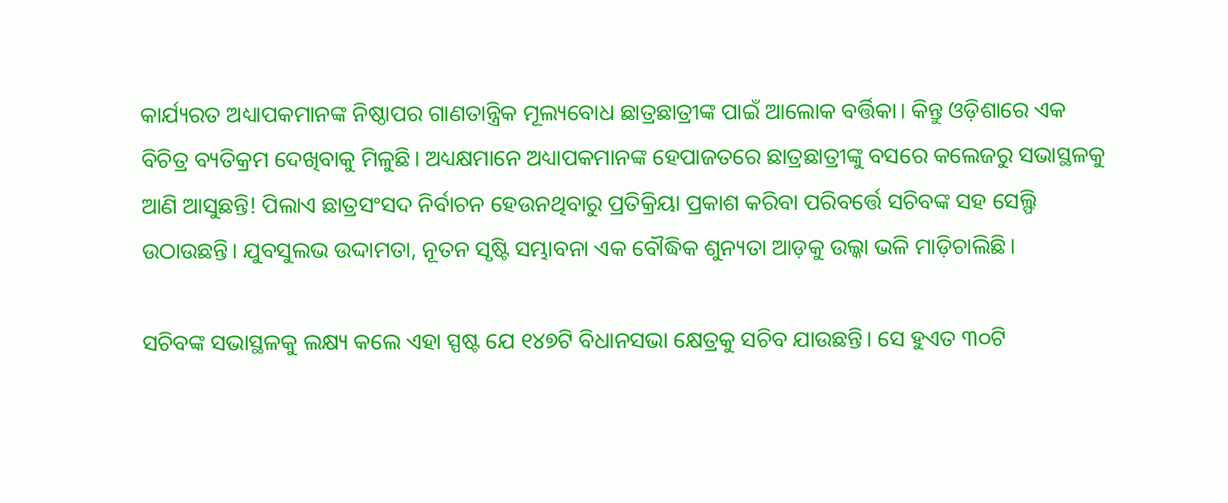କାର୍ଯ୍ୟରତ ଅଧ୍ୟାପକମାନଙ୍କ ନିଷ୍ଠାପର ଗାଣତାନ୍ତ୍ରିକ ମୂଲ୍ୟବୋଧ ଛାତ୍ରଛାତ୍ରୀଙ୍କ ପାଇଁ ଆଲୋକ ବର୍ତ୍ତିକା। କିନ୍ତୁ ଓଡ଼ିଶାରେ ଏକ ବିଚିତ୍ର ବ୍ୟତିକ୍ରମ ଦେଖିବାକୁ ମିଳୁଛି। ଅଧ୍ୟକ୍ଷମାନେ ଅଧ୍ୟାପକମାନଙ୍କ ହେପାଜତରେ ଛାତ୍ରଛାତ୍ରୀଙ୍କୁ ବସରେ କଲେଜରୁ ସଭାସ୍ଥଳକୁ ଆଣି ଆସୁଛନ୍ତି! ପିଲାଏ ଛାତ୍ରସଂସଦ ନିର୍ବାଚନ ହେଉନଥିବାରୁ ପ୍ରତିକ୍ରିୟା ପ୍ରକାଶ କରିବା ପରିବର୍ତ୍ତେ ସଚିବଙ୍କ ସହ ସେଲ୍ଫି ଉଠାଉଛନ୍ତି। ଯୁବସୁଲଭ ଉଦ୍ଦାମତା, ନୂତନ ସୃଷ୍ଟି ସମ୍ଭାବନା ଏକ ବୌଦ୍ଧିକ ଶୁନ୍ୟତା ଆଡ଼କୁ ଉଲ୍କା ଭଳି ମାଡ଼ିଚାଲିଛି।

ସଚିବଙ୍କ ସଭାସ୍ଥଳକୁ ଲକ୍ଷ୍ୟ କଲେ ଏହା ସ୍ପଷ୍ଟ ଯେ ୧୪୭ଟି ବିଧାନସଭା କ୍ଷେତ୍ରକୁ ସଚିବ ଯାଉଛନ୍ତି। ସେ ହୁଏତ ୩୦ଟି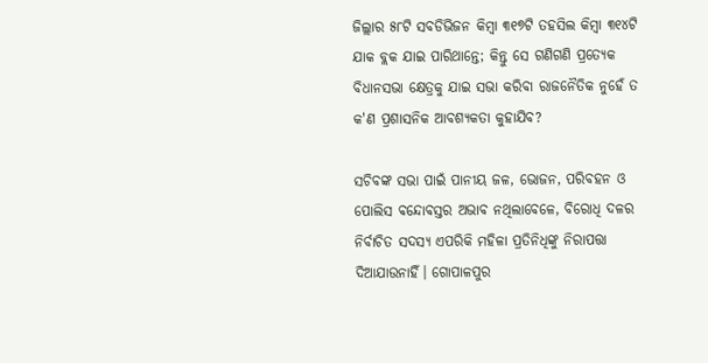ଜିଲ୍ଲାର ୫୮ଟି ସବଡିଭିଜନ କିମ୍ବା ୩୧୭ଟି ତହସିଲ କିମ୍ବା ୩୧୪ଟି ଯାକ ବ୍ଲକ ଯାଇ ପାରିଥାନ୍ତେ; କିନ୍ତୁ ସେ ଗଣିଗଣି ପ୍ରତ୍ୟେକ ବିଧାନସଭା କ୍ଷେତ୍ରକୁ ଯାଇ ସଭା କରିବା ରାଜନୈତିକ ନୁହେଁ ତ କ'ଣ ପ୍ରଶାସନିକ ଆବଶ୍ୟକତା କୁହାଯିବ?

ସଚିବଙ୍କ ସଭା ପାଇଁ ପାନୀୟ ଜଳ, ଭୋଜନ, ପରିବହନ ଓ ପୋଲିସ ବନ୍ଦୋବସ୍ତର ଅଭାବ ନଥିଲାବେଳେ, ବିରୋଧି ଦଳର ନିର୍ବାଚିତ ସଦସ୍ୟ ଏପରିକି ମହିଳା ପ୍ରତିନିଧିଙ୍କୁ ନିରାପତ୍ତା ଦିଆଯାଉନାହିଁ। ଗୋପାଳପୁର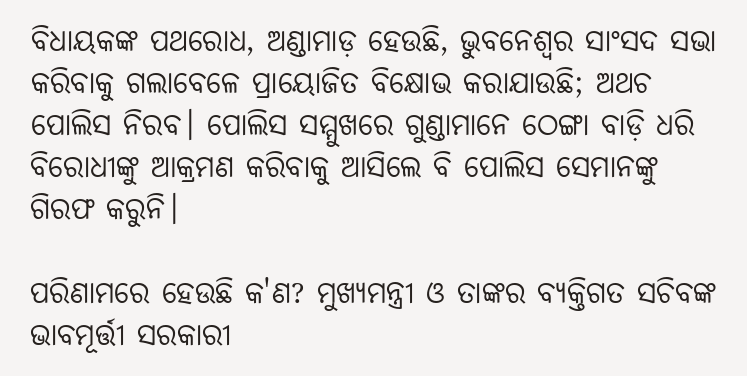ବିଧାୟକଙ୍କ ପଥରୋଧ, ଅଣ୍ଡାମାଡ଼ ହେଉଛି, ଭୁବନେଶ୍ୱର ସାଂସଦ ସଭା କରିବାକୁ ଗଲାବେଳେ ପ୍ରାୟୋଜିତ ବିକ୍ଷୋଭ କରାଯାଉଛି; ଅଥଚ ପୋଲିସ ନିରବ। ପୋଲିସ ସମ୍ମୁଖରେ ଗୁଣ୍ଡାମାନେ ଠେଙ୍ଗା ବାଡ଼ି ଧରି ବିରୋଧୀଙ୍କୁ ଆକ୍ରମଣ କରିବାକୁ ଆସିଲେ ବି ପୋଲିସ ସେମାନଙ୍କୁ ଗିରଫ କରୁନି।

ପରିଣାମରେ ହେଉଛି କ'ଣ? ମୁଖ୍ୟମନ୍ତ୍ରୀ ଓ ତାଙ୍କର ବ୍ୟକ୍ତିଗତ ସଚିବଙ୍କ ଭାବମୂର୍ତ୍ତୀ ସରକାରୀ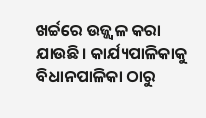ଖର୍ଚ୍ଚରେ ଉଜ୍ଜ୍ୱଳ କରା ଯାଉଛି। କାର୍ଯ୍ୟପାଳିକାକୁ ବିଧାନପାଳିକା ଠାରୁ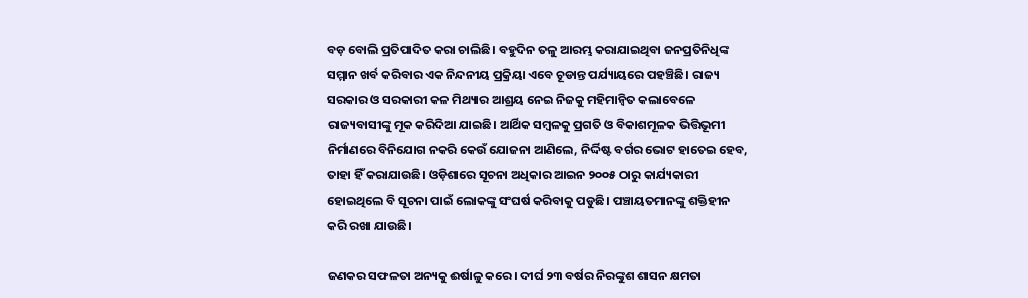ବଡ଼ ବୋଲି ପ୍ରତିପାଦିତ କରା ଚାଲିଛି। ବହୁଦିନ ତଳୁ ଆରମ୍ଭ କରାଯାଇଥିବା ଜନପ୍ରତିନିଧିଙ୍କ ସମ୍ମାନ ଖର୍ବ କରିବାର ଏକ ନିନ୍ଦନୀୟ ପ୍ରକ୍ରିୟା ଏବେ ଚୂଡାନ୍ତ ପର୍ଯ୍ୟାୟରେ ପହଞ୍ଚିଛି। ରାଜ୍ୟ ସରକାର ଓ ସରକାରୀ କଳ ମିଥ୍ୟାର ଆଶ୍ରୟ ନେଇ ନିଜକୁ ମହିମାନ୍ୱିତ କଲାବେଳେ ରାଜ୍ୟବାସୀଙ୍କୁ ମୂକ କରିଦିଆ ଯାଇଛି। ଆର୍ଥିକ ସମ୍ବଳକୁ ପ୍ରଗତି ଓ ବିକାଶମୂଳକ ଭିତ୍ତିଭୂମୀ ନିର୍ମାଣରେ ବିନିଯୋଗ ନକରି କେଉଁ ଯୋଜନା ଆଣିଲେ, ନିର୍ଦ୍ଦିଷ୍ଟ ବର୍ଗର ଭୋଟ ହାତେଇ ହେବ, ତାହା ହିଁ କରାଯାଉଛି। ଓଡ଼ିଶାରେ ସୂଚନା ଅଧିକାର ଆଇନ ୨୦୦୫ ଠାରୁ କାର୍ଯ୍ୟକାରୀ ହୋଇଥିଲେ ବି ସୂଚନା ପାଇଁ ଲୋକଙ୍କୁ ସଂଘର୍ଷ କରିବାକୁ ପଡୁଛି। ପଞ୍ଚାୟତମାନଙ୍କୁ ଶକ୍ତିହୀନ କରି ରଖା ଯାଉଛି।

ଜଣକର ସଫଳତା ଅନ୍ୟକୁ ଈର୍ଷାଳୁ କରେ। ଦୀର୍ଘ ୨୩ ବର୍ଷର ନିରଙ୍କୁଶ ଶାସନ କ୍ଷମତା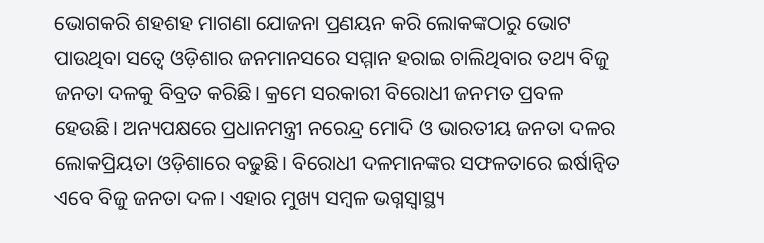ଭୋଗକରି ଶହଶହ ମାଗଣା ଯୋଜନା ପ୍ରଣୟନ କରି ଲୋକଙ୍କଠାରୁ ଭୋଟ ପାଉଥିବା ସତ୍ୱେ ଓଡ଼ିଶାର ଜନମାନସରେ ସମ୍ମାନ ହରାଇ ଚାଲିଥିବାର ତଥ୍ୟ ବିଜୁ ଜନତା ଦଳକୁ ବିବ୍ରତ କରିଛି। କ୍ରମେ ସରକାରୀ ବିରୋଧୀ ଜନମତ ପ୍ରବଳ ହେଉଛି। ଅନ୍ୟପକ୍ଷରେ ପ୍ରଧାନମନ୍ତ୍ରୀ ନରେନ୍ଦ୍ର ମୋଦି ଓ ଭାରତୀୟ ଜନତା ଦଳର ଲୋକପ୍ରିୟତା ଓଡ଼ିଶାରେ ବଢୁଛି। ବିରୋଧୀ ଦଳମାନଙ୍କର ସଫଳତାରେ ଇର୍ଷାନ୍ୱିତ ଏବେ ବିଜୁ ଜନତା ଦଳ। ଏହାର ମୁଖ୍ୟ ସମ୍ବଳ ଭଗ୍ନସ୍ୱାସ୍ଥ୍ୟ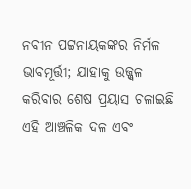ନବୀନ ପଟ୍ଟନାୟକଙ୍କର ନିର୍ମଳ ଭାବମୂର୍ତ୍ତୀ; ଯାହାକୁ ଉଜ୍ଜ୍ୱଳ କରିବାର ଶେଷ ପ୍ରୟାସ ଚଳାଇଛି ଏହି ଆଞ୍ଚଳିକ ଦଳ ଏବଂ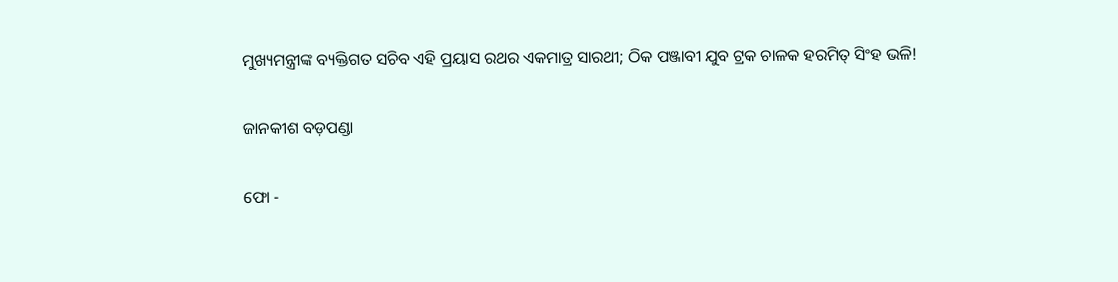ମୁଖ୍ୟମନ୍ତ୍ରୀଙ୍କ ବ୍ୟକ୍ତିଗତ ସଚିବ ଏହି ପ୍ରୟାସ ରଥର ଏକମାତ୍ର ସାରଥୀ; ଠିକ ପଞ୍ଜାବୀ ଯୁବ ଟ୍ରକ ଚାଳକ ହରମିତ୍ ସିଂହ ଭଳି!

ଜାନକୀଶ ବଡ଼ପଣ୍ଡା

ଫୋ -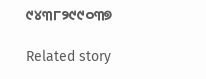୯୪୩୮୨୯୯୦୩୭

Related story